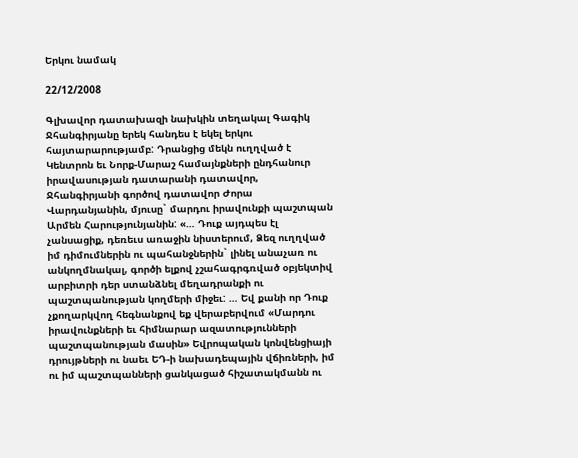Երկու նամակ

22/12/2008

Գլխավոր դատախազի նախկին տեղակալ Գագիկ Ջհանգիրյանը երեկ հանդես է եկել երկու հայտարարությամբ: Դրանցից մեկն ուղղված է Կենտրոն եւ Նորք-Մարաշ համայնքների ընդհանուր իրավասության դատարանի դատավոր, Ջհանգիրյանի գործով դատավոր Ժորա Վարդանյանին, մյուսը` մարդու իրավունքի պաշտպան Արմեն Հարությունյանին: «… Դուք այդպես էլ չանսացիք, դեռեւս առաջին նիստերում, Ձեզ ուղղված իմ դիմումներին ու պահանջներին` լինել անաչառ ու անկողմնակալ, գործի ելքով չշահագրգռված օբյեկտիվ արբիտրի դեր ստանձնել մեղադրանքի ու պաշտպանության կողմերի միջեւ: … Եվ քանի որ Դուք չքողարկվող հեգնանքով եք վերաբերվում «Մարդու իրավունքների եւ հիմնարար ազատությունների պաշտպանության մասին» Եվրոպական կոնվենցիայի դրույթների ու նաեւ ԵԴ-ի նախադեպային վճիռների, իմ ու իմ պաշտպանների ցանկացած հիշատակմանն ու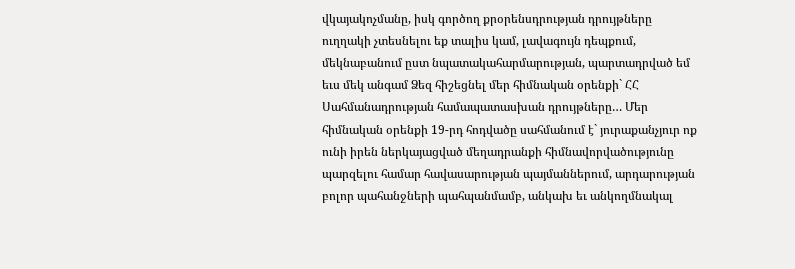վկայակոչմանը, իսկ գործող քրօրենսդրության դրույթները ուղղակի չտեսնելու եք տալիս կամ, լավագույն դեպքում, մեկնաբանում ըստ նպատակահարմարության, պարտադրված եմ եւս մեկ անգամ Ձեզ հիշեցնել մեր հիմնական օրենքի` ՀՀ Սահմանադրության համապատասխան դրույթները… Մեր հիմնական օրենքի 19-րդ հոդվածը սահմանում է` յուրաքանչյուր ոք ունի իրեն ներկայացված մեղադրանքի հիմնավորվածությունը պարզելու համար հավասարության պայմաններում, արդարության բոլոր պահանջների պահպանմամբ, անկախ եւ անկողմնակալ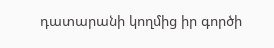դատարանի կողմից իր գործի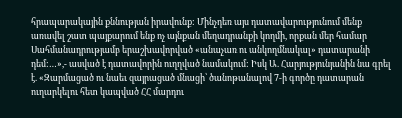հրապարակային քննության իրավունք: Մինչդեռ այս դատավարությունում մենք առավել շատ պայքարում ենք ոչ այնքան մեղադրանքի կողմի, որքան մեր համար Սահմանադրությամբ երաշխավորված «անաչառ ու անկողմնակալ» դատարանի դեմ:…»,- ասված է դատավորին ուղղված նամակում: Իսկ Ա. Հարյությունյանին նա գրել է. «Զարմացած ու նաեւ զայրացած մնացի՝ ծանոթանալով 7-ի գործը դատարան ուղարկելու հետ կապված ՀՀ մարդու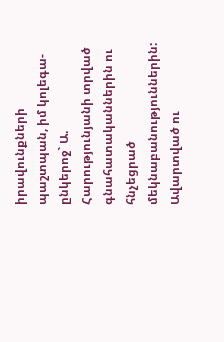իրավունքների պաշտպան, իմ կոլեգա-ընկերոջ` Ա. Հարությունյանի տրված գնահատականներին ու հնչեցրած մեկնաբանություններին: Ավարտված ու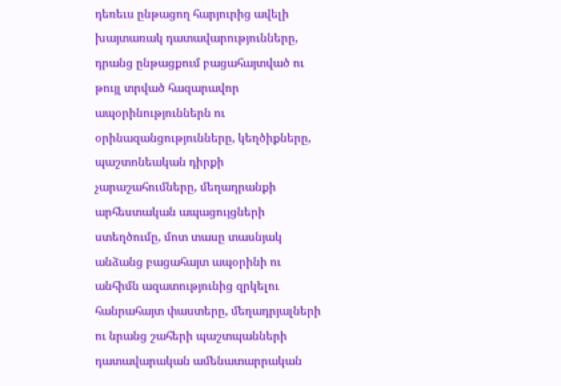դեռեւս ընթացող հարյուրից ավելի խայտառակ դատավարությունները, դրանց ընթացքում բացահայտված ու թույլ տրված հազարավոր ապօրինություններն ու օրինազանցությունները, կեղծիքները, պաշտոնեական դիրքի չարաշահումները, մեղադրանքի արհեստական ապացույցների ստեղծումը, մոտ տասը տասնյակ անձանց բացահայտ ապօրինի ու անհիմն ազատությունից զրկելու հանրահայտ փաստերը, մեղադրյալների ու նրանց շահերի պաշտպանների դատավարական ամենատարրական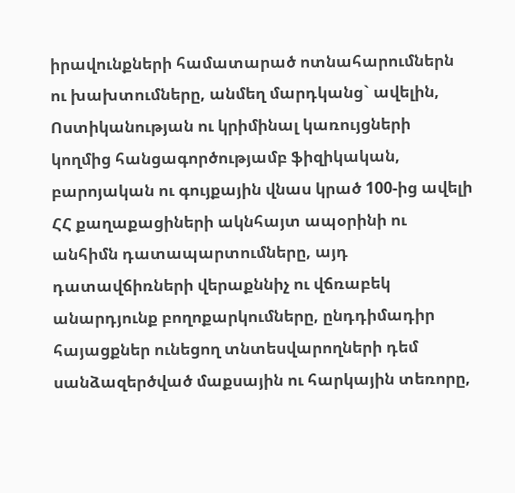իրավունքների համատարած ոտնահարումներն ու խախտումները, անմեղ մարդկանց` ավելին, Ոստիկանության ու կրիմինալ կառույցների կողմից հանցագործությամբ ֆիզիկական, բարոյական ու գույքային վնաս կրած 100-ից ավելի ՀՀ քաղաքացիների ակնհայտ ապօրինի ու անհիմն դատապարտումները, այդ դատավճիռների վերաքննիչ ու վճռաբեկ անարդյունք բողոքարկումները, ընդդիմադիր հայացքներ ունեցող տնտեսվարողների դեմ սանձազերծված մաքսային ու հարկային տեռորը,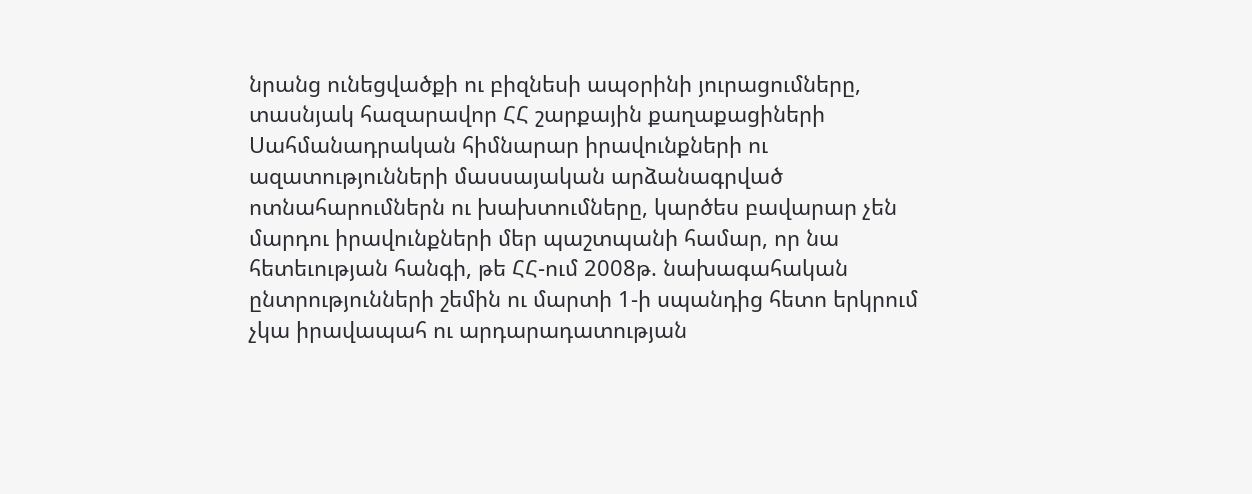նրանց ունեցվածքի ու բիզնեսի ապօրինի յուրացումները, տասնյակ հազարավոր ՀՀ շարքային քաղաքացիների Սահմանադրական հիմնարար իրավունքների ու ազատությունների մասսայական արձանագրված ոտնահարումներն ու խախտումները, կարծես բավարար չեն մարդու իրավունքների մեր պաշտպանի համար, որ նա հետեւության հանգի, թե ՀՀ-ում 2008թ. նախագահական ընտրությունների շեմին ու մարտի 1-ի սպանդից հետո երկրում չկա իրավապահ ու արդարադատության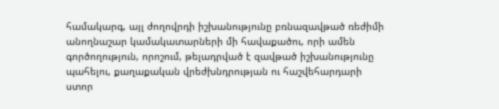համակարգ, այլ ժողովրդի իշխանությունը բռնազավթած ռեժիմի անողնաշար կամակատարների մի հավաքածու, որի ամեն գործողություն, որոշում, թելադրված է զավթած իշխանությունը պահելու, քաղաքական վրեժխնդրության ու հաշվեհարդարի ստոր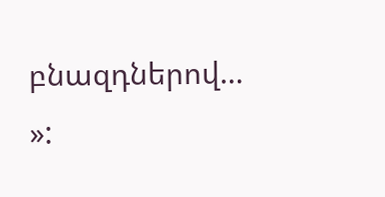բնազդներով… »: